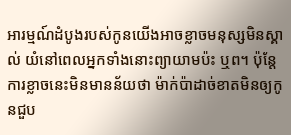អារម្មណ៍ដំបូងរបស់កូនយើងអាចខ្លាចមនុស្សមិនស្គាល់ យំនៅពេលអ្នកទាំងនោះព្យាយាមប៉ះ ឬព។ ប៉ុន្តែការខ្លាចនេះមិនមានន័យថា ម៉ាក់ប៉ាដាច់ខាតមិនឲ្យកូនជួប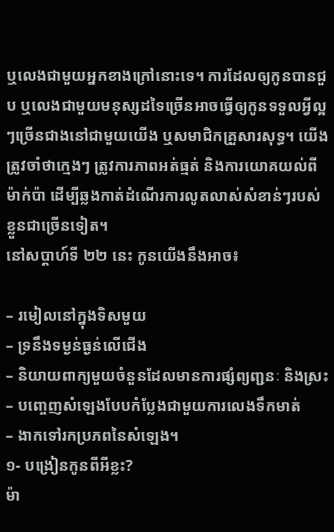ឬលេងជាមួយអ្នកខាងក្រៅនោះទេ។ ការដែលឲ្យកូនបានជួប ឬលេងជាមួយមនុស្សដទៃច្រើនអាចធ្វើឲ្យកូនទទួលអ្វីល្អៗច្រើនជាងនៅជាមួយយើង ឬសមាជិកគ្រួសារសុទ្ធ។ យើងត្រូវចាំថាក្មេងៗ ត្រូវការភាពអត់ធ្មត់ និងការយោគយល់ពីម៉ាក់ប៉ា ដើម្បីឆ្លងកាត់ដំណើរការលូតលាស់សំខាន់ៗរបស់ខ្លួនជាច្រើនទៀត។
នៅសប្តាហ៍ទី ២២ នេះ កូនយើងនឹងអាច៖

– រមៀលនៅក្នុងទិសមួយ
– ទ្រនឹងទម្ងន់ធ្ងន់លើជើង
– និយាយពាក្យមួយចំនួនដែលមានការផ្សំព្យញ្ជនៈ និងស្រះ
– បញ្ចេញសំឡេងបែបកំប្លែងជាមួយការលេងទឹកមាត់
– ងាកទៅរកប្រភពនៃសំឡេង។
១- បង្រៀនកូនពីអីខ្លះ?
ម៉ា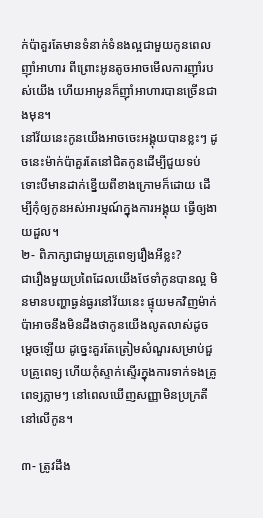ក់ប៉ាគួរតែមានទំនាក់ទំនងល្អជាមួយកូនពេលញ៉ាំអាហារ ពីព្រោះអូនតូចអាចមើលការញ៉ាំរបស់យើង ហើយអាអូនក៏ញ៉ាំអាហារបានច្រើនជាងមុន។
នៅវ័យនេះកូនយើងអាចចេះអង្គុយបានខ្លះៗ ដូចនេះម៉ាក់ប៉ាគួរតែនៅជិតកូនដើម្បីជួយទប់ ទោះបីមានដាក់ខ្នើយពីខាងក្រោមក៏ដោយ ដើម្បីកុំឲ្យកូនអស់អារម្មណ៍ក្នុងការអង្គុយ ធ្វើឲ្យងាយដួល។
២- ពិភាក្សាជាមួយគ្រូពេទ្យរឿងអីខ្លះ?
ជារឿងមួយប្រពៃដែលយើងថែទាំកូនបានល្អ មិនមានបញ្ហាធ្ងន់ធ្ងរនៅវ័យនេះ ផ្ទុយមកវិញម៉ាក់ប៉ាអាចនឹងមិនដឹងថាកូនយើងលូតលាស់ដូចម្តេចឡើយ ដូច្នេះគួរតែត្រៀមសំណួរសម្រាប់ជួបគ្រូពេទ្យ ហើយកុំស្ទាក់ស្ទើរក្នុងការទាក់ទងគ្រូពេទ្យភ្លាមៗ នៅពេលឃើញសញ្ញាមិនប្រក្រតីនៅលើកូន។

៣- ត្រូវដឹង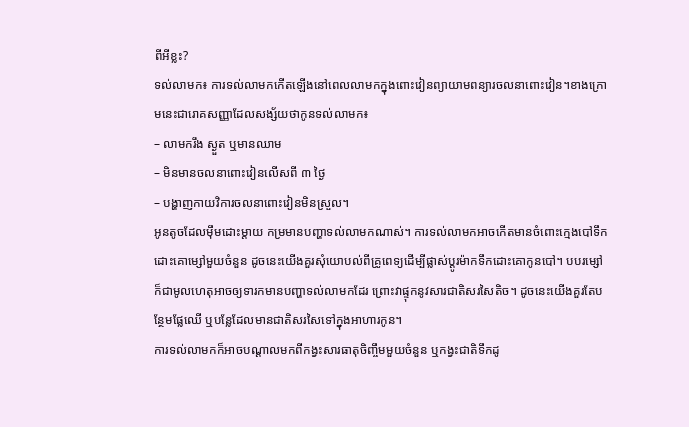ពីអីខ្លះ?
ទល់លាមក៖ ការទល់លាមកកើតឡើងនៅពេលលាមកក្នុងពោះវៀនព្យាយាមពន្យារចលនាពោះវៀន។ខាងក្រោមនេះជារោគសញ្ញាដែលសង្ស័យថាកូនទល់លាមក៖
– លាមករឹង ស្ងួត ឬមានឈាម
– មិនមានចលនាពោះវៀនលើសពី ៣ ថ្ងៃ
– បង្ហាញកាយវិការចលនាពោះវៀនមិនស្រួល។
អូនតូចដែលម៉ឹមដោះម្តាយ កម្រមានបញ្ហាទល់លាមកណាស់។ ការទល់លាមកអាចកើតមានចំពោះក្មេងបៅទឹកដោះគោម្សៅមួយចំនួន ដូចនេះយើងគួរសុំយោបល់ពីគ្រូពេទ្យដើម្បីផ្លាស់ប្តូរម៉ាកទឹកដោះគោកូនបៅ។ បបរម្សៅក៏ជាមូលហេតុអាចឲ្យទារកមានបញ្ហាទល់លាមកដែរ ព្រោះវាផ្ទុកនូវសារជាតិសរសៃតិច។ ដូចនេះយើងគួរតែបន្ថែមផ្លែឈើ ឬបន្លែដែលមានជាតិសរសៃទៅក្នុងអាហារកូន។
ការទល់លាមកក៏អាចបណ្តាលមកពីកង្វះសារធាតុចិញ្ចឹមមួយចំនួន ឬកង្វះជាតិទឹកដូ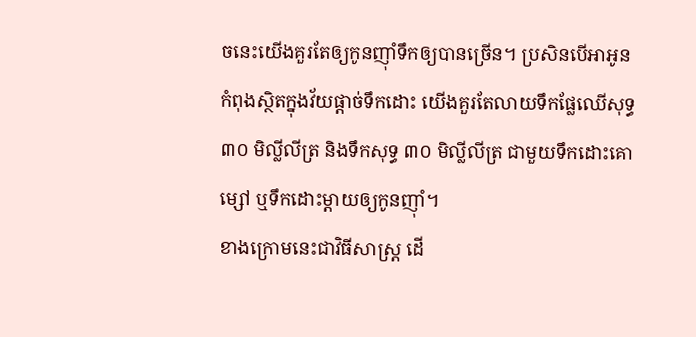ចនេះយើងគួរតែឲ្យកូនញ៉ាំទឹកឲ្យបានច្រើន។ ប្រសិនបើអាអូនកំពុងស្ថិតក្នុងវ័យផ្តាច់ទឹកដោះ យើងគួរតែលាយទឹកផ្លែឈើសុទ្ធ ៣០ មិល្លីលីត្រ និងទឹកសុទ្ធ ៣០ មិល្លីលីត្រ ជាមួយទឹកដោះគោម្សៅ ឬទឹកដោះម្តាយឲ្យកូនញ៉ាំ។
ខាងក្រោមនេះជាវិធីសាស្រ្ត ដើ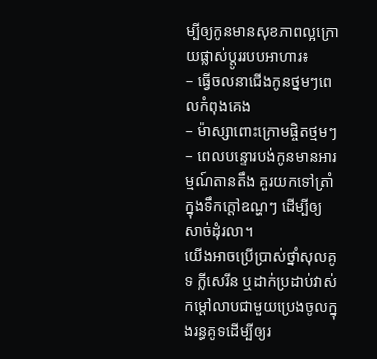ម្បីឲ្យកូនមានសុខភាពល្អក្រោយផ្លាស់ប្តូររបបអាហារ៖
– ធ្វើចលនាជើងកូនថ្នមៗពេលកំពុងគេង
– ម៉ាស្សាពោះក្រោមផ្ចិតថ្មមៗ
– ពេលបន្ទោរបង់កូនមានអារម្មណ៍តានតឹង គួរយកទៅត្រាំក្នុងទឹកក្តៅឧណ្ហៗ ដើម្បីឲ្យសាច់ដុំរលា។
យើងអាចប្រើប្រាស់ថ្នាំសុលគូទ ក្លីសេរីន ឬដាក់ប្រដាប់វាស់កម្តៅលាបជាមួយប្រេងចូលក្នុងរន្ធគូទដើម្បីឲ្យរ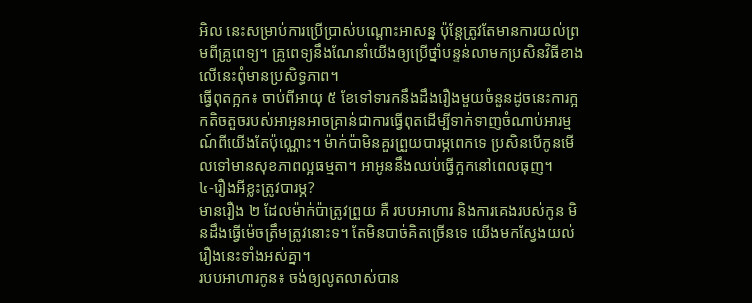អិល នេះសម្រាប់ការប្រើប្រាស់បណ្តោះអាសន្ន ប៉ុន្តែត្រូវតែមានការយល់ព្រមពីគ្រូពេទ្យ។ គ្រូពេទ្យនឹងណែនាំយើងឲ្យប្រើថ្នាំបន្ទន់លាមកប្រសិនវិធីខាងលើនេះពុំមានប្រសិទ្ធភាព។
ធ្វើពុតក្អក៖ ចាប់ពីអាយុ ៥ ខែទៅទារកនឹងដឹងរឿងមួយចំនួនដូចនេះការក្អកតិចតួចរបស់អាអូនអាចគ្រាន់ជាការធ្វើពុតដើម្បីទាក់ទាញចំណាប់អារម្មណ៍ពីយើងតែប៉ុណ្ណោះ។ ម៉ាក់ប៉ាមិនគួរព្រួយបារម្ភពេកទេ ប្រសិនបើកូនមើលទៅមានសុខភាពល្អធម្មតា។ អាអូននឹងឈប់ធ្វើក្អកនៅពេលធុញ។
៤-រឿងអីខ្លះត្រូវបារម្ភ?
មានរឿង ២ ដែលម៉ាក់ប៉ាត្រូវព្រួយ គឺ របបអាហារ និងការគេងរបស់កូន មិនដឹងធ្វើម៉េចត្រឹមត្រូវនោះទ។ តែមិនបាច់គិតច្រើនទេ យើងមកស្វែងយល់រឿងនេះទាំងអស់គ្នា។
របបអាហារកូន៖ ចង់ឲ្យលូតលាស់បាន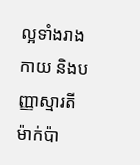ល្អទាំងរាងកាយ និងបញ្ញាស្មារតី ម៉ាក់ប៉ា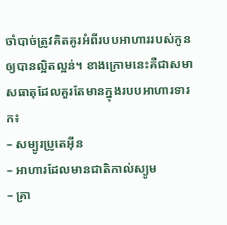ចាំបាច់ត្រូវគិតគូរអំពីរបបអាហាររបស់កូនឲ្យបានល្អិតល្អន់។ ខាងក្រោមនេះគឺជាសមាសធាតុដែលគួរតែមានក្នុងរបបអាហារទារក៖
– សម្បូរប្រូតេអ៊ីន
– អាហារដែលមានជាតិកាល់ស្យូម
– គ្រា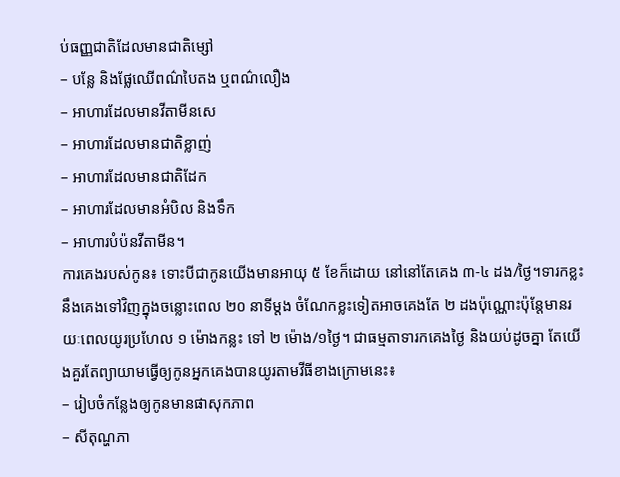ប់ធញ្ញជាតិដែលមានជាតិម្សៅ
– បន្លែ និងផ្លែឈើពណ៌បៃតង ឬពណ៌លឿង
– អាហារដែលមានវីតាមីនសេ
– អាហារដែលមានជាតិខ្លាញ់
– អាហារដែលមានជាតិដែក
– អាហារដែលមានអំបិល និងទឹក
– អាហារបំប៉នវីតាមីន។
ការគេងរបស់កូន៖ ទោះបីជាកូនយើងមានអាយុ ៥ ខែក៏ដោយ នៅនៅតែគេង ៣-៤ ដង/ថ្ងៃ។ទារកខ្លះនឹងគេងទៅវិញក្នុងចន្លោះពេល ២០ នាទីម្តង ចំណែកខ្លះទៀតអាចគេងតែ ២ ដងប៉ុណ្ណោះប៉ុន្តែមានរយៈពេលយូរប្រហែល ១ ម៉ោងកន្លះ ទៅ ២ ម៉ោង/១ថ្ងៃ។ ជាធម្មតាទារកគេងថ្ងៃ និងយប់ដូចគ្នា តែយើងគួរតែព្យាយាមធ្វើឲ្យកូនអ្នកគេងបានយូរតាមវីធីខាងក្រោមនេះ៖
– រៀបចំកន្លែងឲ្យកូនមានផាសុកភាព
– សីតុណ្ហភា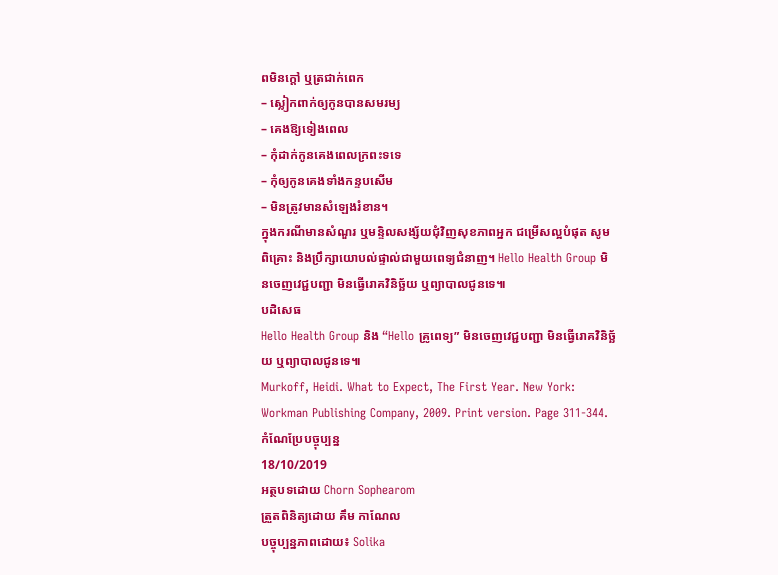ពមិនក្តៅ ឬត្រជាក់ពេក
– ស្លៀកពាក់ឲ្យកូនបានសមរម្យ
– គេងឱ្យទៀងពេល
– កុំដាក់កូនគេងពេលក្រពះទទេ
– កុំឲ្យកូនគេងទាំងកន្ទបសើម
– មិនត្រូវមានសំឡេងរំខាន។
ក្នុងករណីមានសំណួរ ឬមន្ទិលសង្ស័យជុំវិញសុខភាពអ្នក ជម្រើសល្អបំផុត សូមពិគ្រោះ និងប្រឹក្សាយោបល់ផ្ទាល់ជាមួយពេទ្យជំនាញ។ Hello Health Group មិនចេញវេជ្ជបញ្ជា មិនធ្វើរោគវិនិច្ឆ័យ ឬព្យាបាលជូនទេ៕
បដិសេធ
Hello Health Group និង “Hello គ្រូពេទ្យ” មិនចេញវេជ្ជបញ្ជា មិនធ្វើរោគវិនិច្ឆ័យ ឬព្យាបាលជូនទេ៕
Murkoff, Heidi. What to Expect, The First Year. New York: Workman Publishing Company, 2009. Print version. Page 311-344.
កំណែប្រែបច្ចុប្បន្ន
18/10/2019
អត្ថបទដោយ Chorn Sophearom
ត្រួតពិនិត្យដោយ គឹម កាណែល
បច្ចុប្បន្នភាពដោយ៖ Solika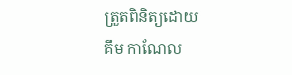ត្រួតពិនិត្យដោយ
គឹម កាណែល